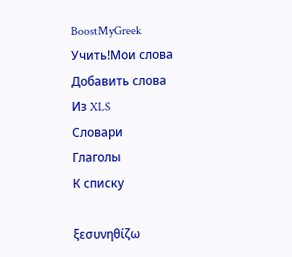BoostMyGreek
Учить!Мои слова
Добавить слова
Из XLS
Словари
Глаголы
К списку

ξεσυνηθίζω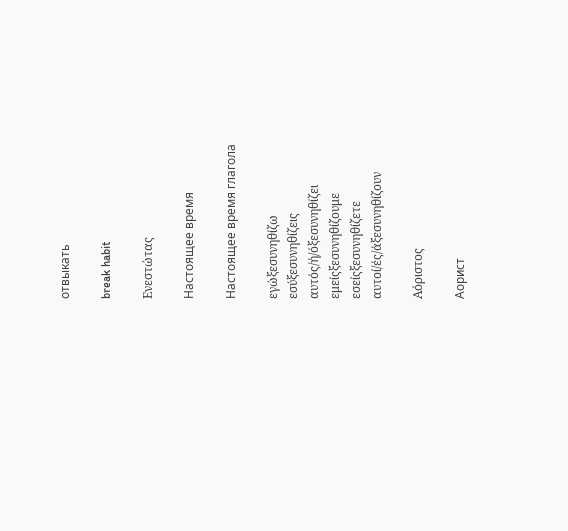отвыкать

break habit

Ενεστώτας

Настоящее время

Настоящее время глагола

εγώξεσυνηθίζω
εσύξεσυνηθίζεις
αυτός/ή/όξεσυνηθίζει
εμείςξεσυνηθίζουμε
εσείςξεσυνηθίζετε
αυτοί/ές/άξεσυνηθίζουν

Αόριστος

Аорист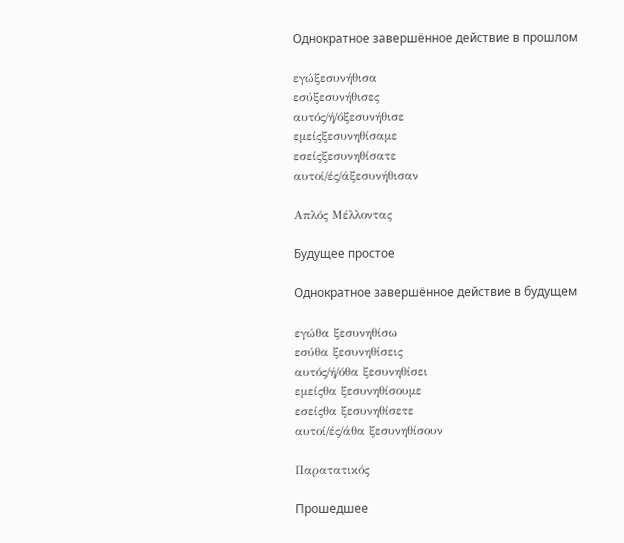Однократное завершённое действие в прошлом

εγώξεσυνήθισα
εσύξεσυνήθισες
αυτός/ή/όξεσυνήθισε
εμείςξεσυνηθίσαμε
εσείςξεσυνηθίσατε
αυτοί/ές/άξεσυνήθισαν

Απλός Μέλλοντας

Будущее простое

Однократное завершённое действие в будущем

εγώθα ξεσυνηθίσω
εσύθα ξεσυνηθίσεις
αυτός/ή/όθα ξεσυνηθίσει
εμείςθα ξεσυνηθίσουμε
εσείςθα ξεσυνηθίσετε
αυτοί/ές/άθα ξεσυνηθίσουν

Παρατατικός

Прошедшее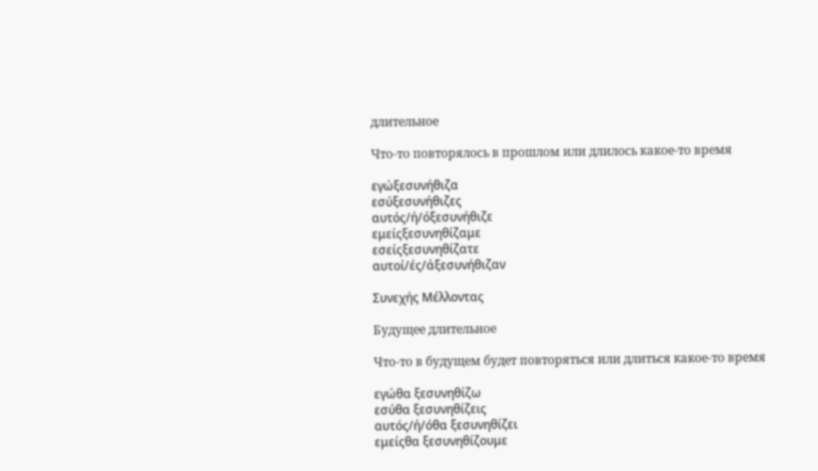длительное

Что-то повторялось в прошлом или длилось какое-то время

εγώξεσυνήθιζα
εσύξεσυνήθιζες
αυτός/ή/όξεσυνήθιζε
εμείςξεσυνηθίζαμε
εσείςξεσυνηθίζατε
αυτοί/ές/άξεσυνήθιζαν

Συνεχής Μέλλοντας

Будущее длительное

Что-то в будущем будет повторяться или длиться какое-то время

εγώθα ξεσυνηθίζω
εσύθα ξεσυνηθίζεις
αυτός/ή/όθα ξεσυνηθίζει
εμείςθα ξεσυνηθίζουμε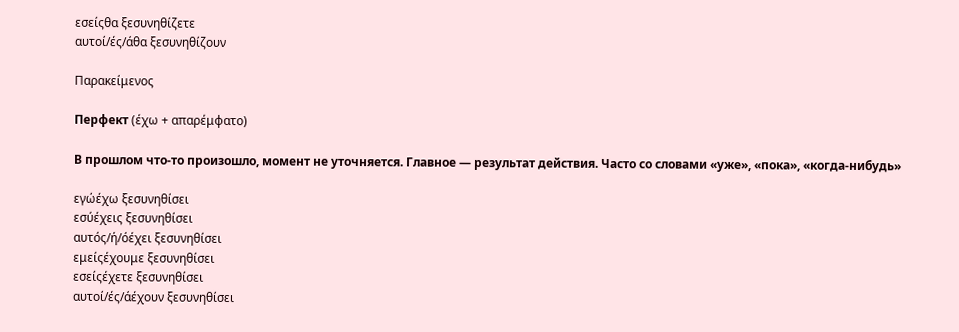εσείςθα ξεσυνηθίζετε
αυτοί/ές/άθα ξεσυνηθίζουν

Παρακείμενος

Перфект (έχω + απαρέμφατο)

В прошлом что-то произошло, момент не уточняется. Главное — результат действия. Часто со словами «уже», «пока», «когда-нибудь»

εγώέχω ξεσυνηθίσει
εσύέχεις ξεσυνηθίσει
αυτός/ή/όέχει ξεσυνηθίσει
εμείςέχουμε ξεσυνηθίσει
εσείςέχετε ξεσυνηθίσει
αυτοί/ές/άέχουν ξεσυνηθίσει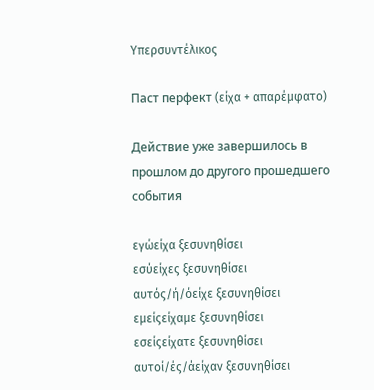Υπερσυντέλικος

Паст перфект (είχα + απαρέμφατο)

Действие уже завершилось в прошлом до другого прошедшего события

εγώείχα ξεσυνηθίσει
εσύείχες ξεσυνηθίσει
αυτός/ή/όείχε ξεσυνηθίσει
εμείςείχαμε ξεσυνηθίσει
εσείςείχατε ξεσυνηθίσει
αυτοί/ές/άείχαν ξεσυνηθίσει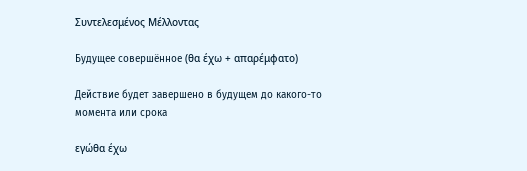Συντελεσμένος Μέλλοντας

Будущее совершённое (θα έχω + απαρέμφατο)

Действие будет завершено в будущем до какого-то момента или срока

εγώθα έχω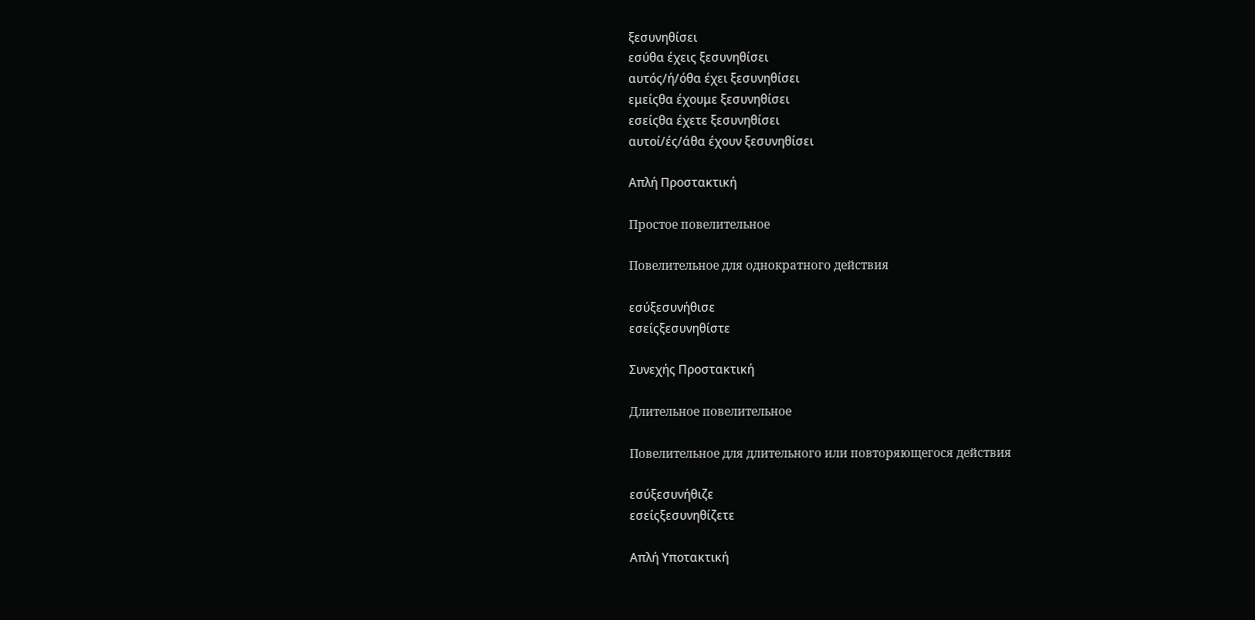ξεσυνηθίσει
εσύθα έχεις ξεσυνηθίσει
αυτός/ή/όθα έχει ξεσυνηθίσει
εμείςθα έχουμε ξεσυνηθίσει
εσείςθα έχετε ξεσυνηθίσει
αυτοί/ές/άθα έχουν ξεσυνηθίσει

Απλή Προστακτική

Простое повелительное

Повелительное для однократного действия

εσύξεσυνήθισε
εσείςξεσυνηθίστε

Συνεχής Προστακτική

Длительное повелительное

Повелительное для длительного или повторяющегося действия

εσύξεσυνήθιζε
εσείςξεσυνηθίζετε

Απλή Υποτακτική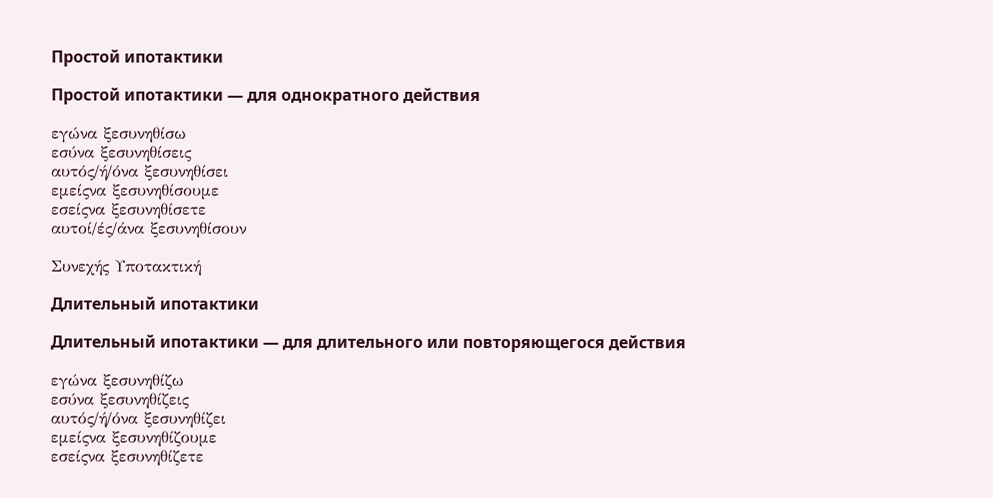Простой ипотактики

Простой ипотактики — для однократного действия

εγώνα ξεσυνηθίσω
εσύνα ξεσυνηθίσεις
αυτός/ή/όνα ξεσυνηθίσει
εμείςνα ξεσυνηθίσουμε
εσείςνα ξεσυνηθίσετε
αυτοί/ές/άνα ξεσυνηθίσουν

Συνεχής Υποτακτική

Длительный ипотактики

Длительный ипотактики — для длительного или повторяющегося действия

εγώνα ξεσυνηθίζω
εσύνα ξεσυνηθίζεις
αυτός/ή/όνα ξεσυνηθίζει
εμείςνα ξεσυνηθίζουμε
εσείςνα ξεσυνηθίζετε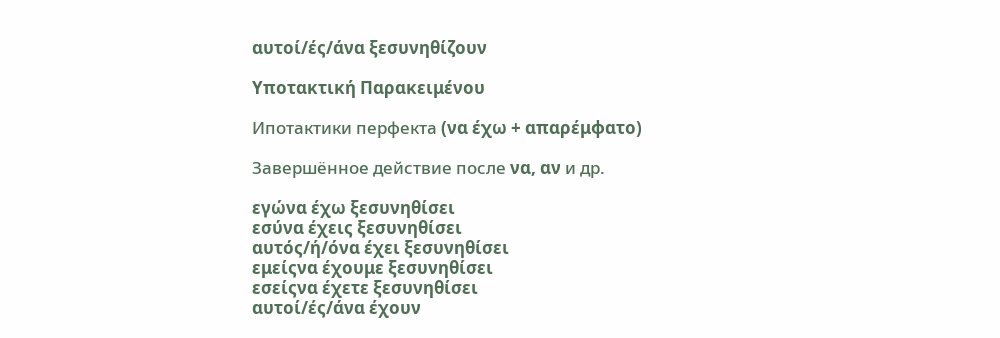αυτοί/ές/άνα ξεσυνηθίζουν

Υποτακτική Παρακειμένου

Ипотактики перфекта (να έχω + απαρέμφατο)

Завершённое действие после να, αν и др.

εγώνα έχω ξεσυνηθίσει
εσύνα έχεις ξεσυνηθίσει
αυτός/ή/όνα έχει ξεσυνηθίσει
εμείςνα έχουμε ξεσυνηθίσει
εσείςνα έχετε ξεσυνηθίσει
αυτοί/ές/άνα έχουν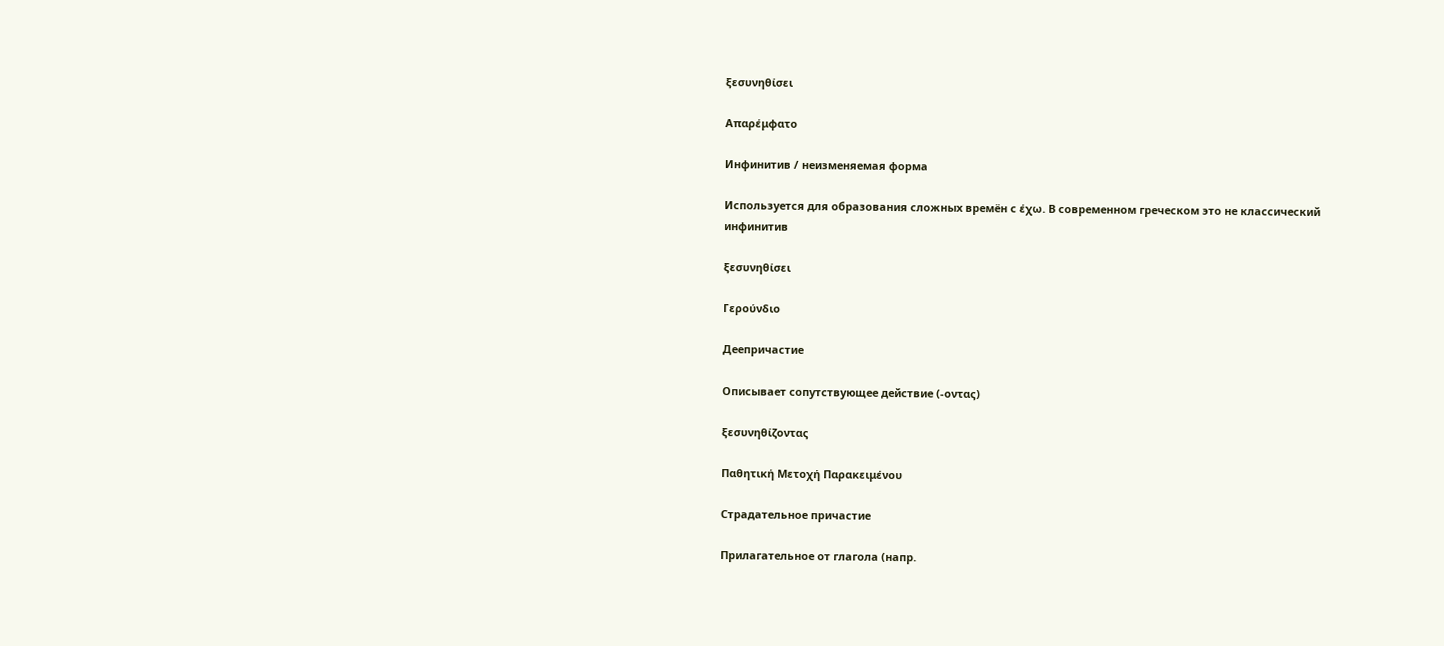ξεσυνηθίσει

Απαρέμφατο

Инфинитив / неизменяемая форма

Используется для образования сложных времён с έχω. В современном греческом это не классический инфинитив

ξεσυνηθίσει

Γερούνδιο

Деепричастие

Описывает сопутствующее действие (-οντας)

ξεσυνηθίζοντας

Παθητική Μετοχή Παρακειμένου

Страдательное причастие

Прилагательное от глагола (напр.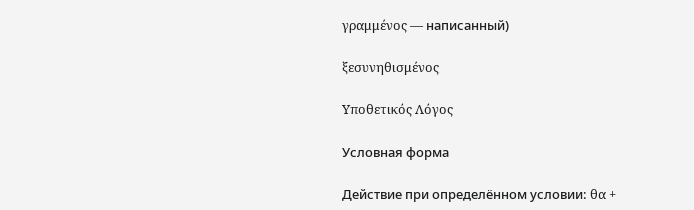γραμμένος — написанный)

ξεσυνηθισμένος

Υποθετικός Λόγος

Условная форма

Действие при определённом условии: θα +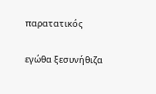παρατατικός

εγώθα ξεσυνήθιζα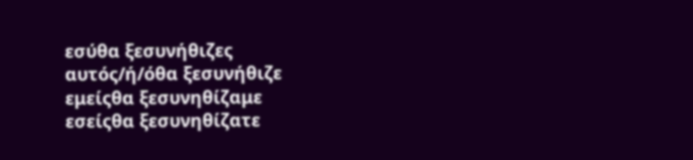εσύθα ξεσυνήθιζες
αυτός/ή/όθα ξεσυνήθιζε
εμείςθα ξεσυνηθίζαμε
εσείςθα ξεσυνηθίζατε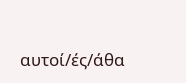αυτοί/ές/άθα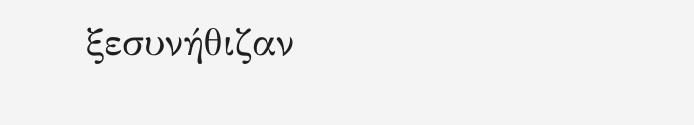ξεσυνήθιζαν